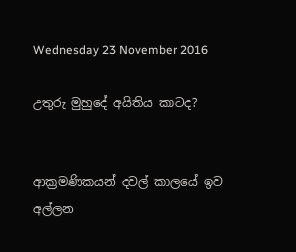Wednesday 23 November 2016

උතුරු මුහුදේ අයිතිය කාටද?


ආක්‍රමණිකයන් දවල් කාලයේ ඉව අල්ලන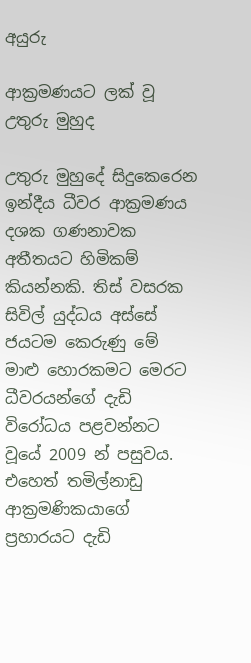අයුරු

ආක්‍රමණයට ලක් වූ උතුරු මුහුද

උතුරු මුහුදේ සිදුකෙරෙන ඉන්දීය ධීවර ආක්‍රමණය දශක ගණනාවක අතීතයට හිමිකම් කියන්නකි. තිස් වසරක සිවිල් යුද්ධය අස්සේ ජයටම කෙරුණු මේ මාළු හොරකමට මෙරට ධීවරයන්ගේ දැඩි විරෝධය පළවන්නට වූයේ 2009 න් පසුවය. එහෙත් තමිල්නාඩු ආක්‍රමණිකයාගේ ප්‍රහාරයට දැඩි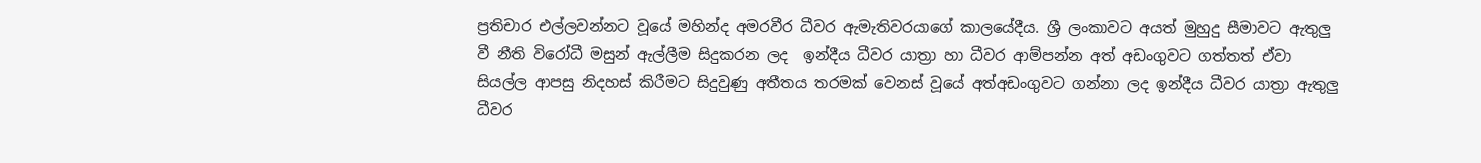ප්‍රතිචාර එල්ලවන්නට වූයේ මහින්ද අමරවීර ධීවර ඇමැතිවරයාගේ කාලයේදීය. ශ්‍රී ලංකාවට අයත් මුහුදු සීමාවට ඇතුලු‍ වී නීති විරෝධී මසුන් ඇල්ලීම සිදුකරන ලද  ඉන්දීය ධීවර යාත්‍රා හා ධීවර ආම්පන්න අත් අඩංගුවට ගත්තත් ඒවා සියල්ල ආපසු නිදහස් කිරීමට සිදුවුණු අතීතය තරමක් වෙනස් වූයේ අත්අඩංගුවට ගන්නා ලද ඉන්දීය ධීවර යාත්‍රා ඇතුලු‍ ධීවර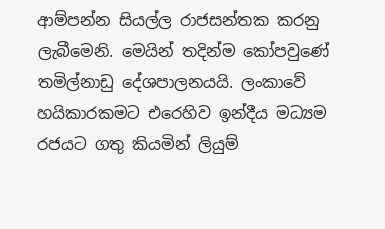ආම්පන්න සියල්ල රාජසන්තක කරනු ලැබීමෙනි. මෙයින් තදින්ම කෝපවුණේ තමිල්නාඩු දේශපාලනයයි. ලංකාවේ හයිකාරකමට එරෙහිව ඉන්දීය මධ්‍යම රජයට ගතු කියමින් ලියුම්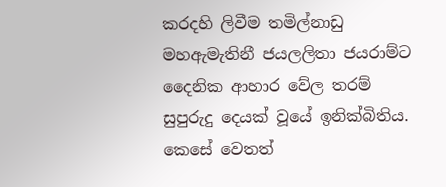කරදහි ලිවීම තමිල්නාඩු මහඇමැතිනී ජයලලිතා ජයරාම්ට දෛනික ආහාර වේල තරම් සුපුරුදු දෙයක් වූයේ ඉනික්බිතිය. කෙසේ වෙතත්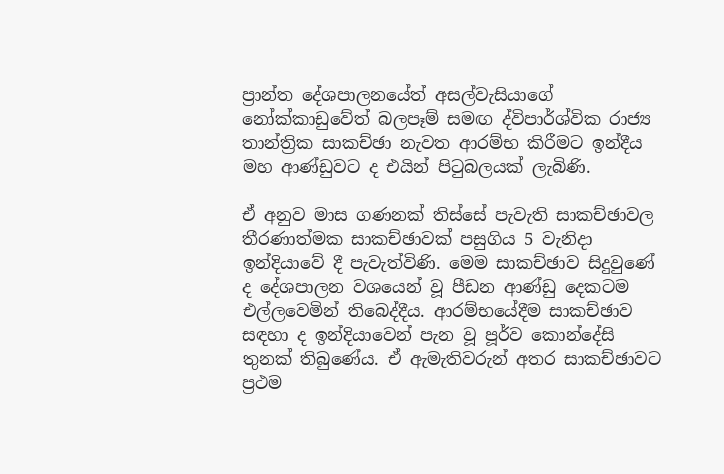ප්‍රාන්ත දේශපාලනයේත් අසල්වැසියාගේ නෝක්කාඩුවේත් බලපෑම් සමඟ ද්විපාර්ශ්වික රාජ්‍ය තාන්ත්‍රික සාකච්ඡා නැවත ආරම්භ කිරීමට ඉන්දීය මහ ආණ්ඩුවට ද එයින් පිටුබලයක් ලැබිණි.

ඒ අනුව මාස ගණනක් තිස්සේ පැවැති සාකච්ඡාවල තීරණාත්මක සාකච්ඡාවක් පසුගිය 5 වැනිදා ඉන්දියාවේ දී පැවැත්විණි. මෙම සාකච්ඡාව සිදුවුණේ ද දේශපාලන වශයෙන් වූ පීඩන ආණ්ඩු දෙකටම එල්ලවෙමින් තිබෙද්දීය. ආරම්භයේදීම සාකච්ඡාව සඳහා ද ඉන්දියාවෙන් පැන වූ පූර්ව කොන්දේසි තුනක් තිබුණේය. ඒ ඇමැතිවරුන් අතර සාකච්ඡාවට ප්‍රථම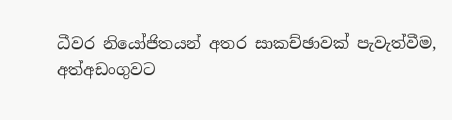ධීවර නියෝජිතයන් අතර සාකච්ඡාවක් පැවැත්වීම, අත්අඩංගුවට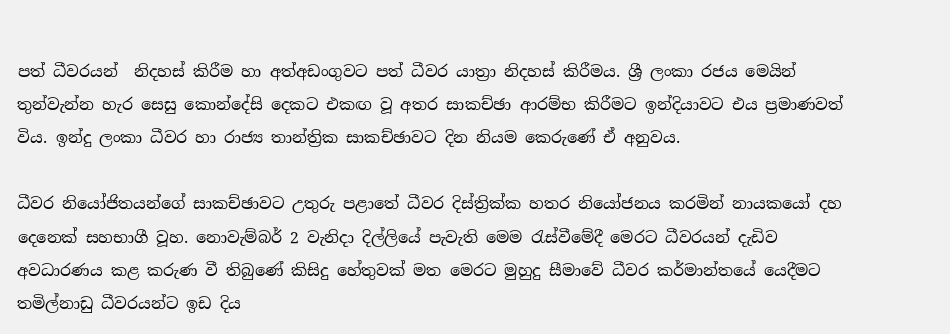පත් ධීවරයන්  නිදහස් කිරීම හා අත්අඩංගුවට පත් ධීවර යාත්‍රා නිදහස් කිරීමය. ශ්‍රී ලංකා රජය මෙයින් තුන්වැන්න හැර සෙසු කොන්දේසි දෙකට එකඟ වූ අතර සාකච්ඡා ආරම්භ කිරීමට ඉන්දියාවට එය ප්‍රමාණවත් විය. ඉන්දු ලංකා ධීවර හා රාජ්‍ය තාන්ත්‍රික සාකච්ඡාවට දින නියම කෙරුණේ ඒ අනුවය.

ධීවර නියෝජිතයන්ගේ සාකච්ඡාවට උතුරු පළාතේ ධීවර දිස්ත්‍රික්ක හතර නියෝජනය කරමින් නායකයෝ දහ දෙනෙක් සහභාගී වූහ. නොවැම්බර් 2 වැනිදා දිල්ලියේ පැවැති මෙම රැස්වීමේදී මෙරට ධීවරයන් දැඩිව අවධාරණය කළ කරුණ වී තිබුණේ කිසිදු හේතුවක් මත මෙරට මුහුදු සීමාවේ ධීවර කර්මාන්තයේ යෙදීමට තමිල්නාඩු ධීවරයන්ට ඉඩ දිය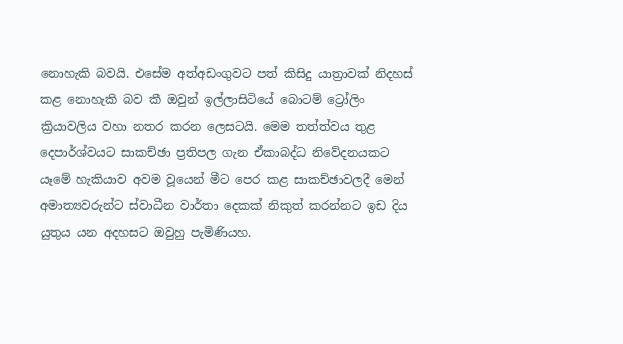නොහැකි බවයි. එසේම අත්අඩංගුවට පත් කිසිදු යාත්‍රාවක් නිදහස් කළ නොහැකි බව කී ඔවුන් ඉල්ලාසිටියේ බොටම් ට්‍රෝලිං ක්‍රියාවලිය වහා නතර කරන ලෙසටයි. මෙම තත්ත්වය තුළ දෙපාර්ශ්වයට සාකච්ඡා ප්‍රතිපල ගැන ඒකාබද්ධ නිවේදනයකට යෑමේ හැකියාව අවම වූයෙන් මීට පෙර කළ සාකච්ඡාවලදී මෙන් අමාත්‍යවරුන්ට ස්වාධීන වාර්තා දෙකක් නිකුත් කරන්නට ඉඩ දිය යුතුය යන අදහසට ඔවුහු පැමිණියහ.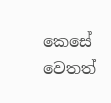කෙසේ වෙතත්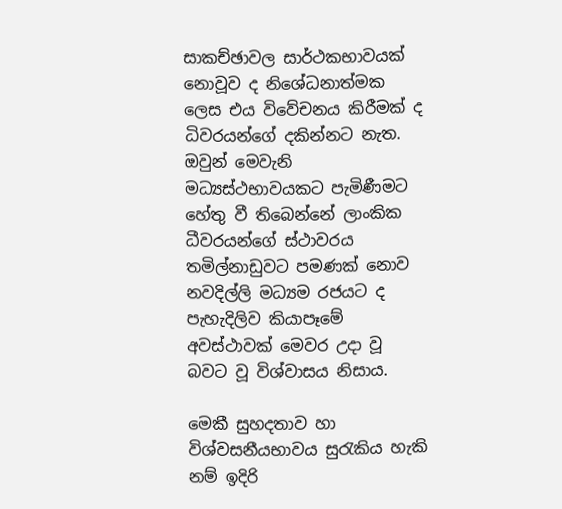සාකච්ඡාවල සාර්ථකභාවයක් නොවූව ද නිශේධනාත්මක ලෙස එය විවේචනය කිරීමක් ද ධිවරයන්ගේ දකින්නට නැත. ඔවුන් මෙවැනි මධ්‍යස්ථභාවයකට පැමිණීමට හේතු වී තිබෙන්නේ ලාංකික ධීවරයන්ගේ ස්ථාවරය තමිල්නාඩුවට පමණක් නොව නවදිල්ලි මධ්‍යම රජයට ද පැහැදිලිව කියාපෑමේ අවස්ථාවක් මෙවර උදා වූ බවට වූ විශ්වාසය නිසාය.

මෙකී සුහදතාව හා විශ්වසනීයභාවය සුරැකිය හැකි නම් ඉදිරි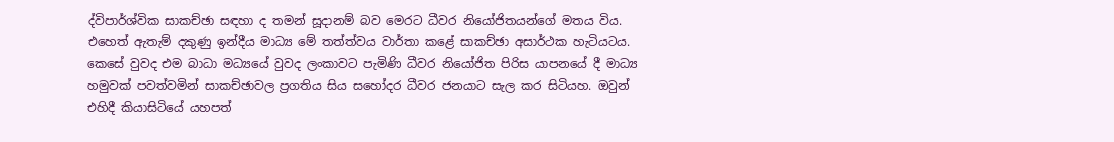ද්විපාර්ශ්වික සාකච්ඡා සඳහා ද තමන් සූදානම් බව මෙරට ධීවර නියෝජිතයන්ගේ මතය විය. එහෙත් ඇතැම් දකුණු ඉන්දීය මාධ්‍ය මේ තත්ත්වය වාර්තා කළේ සාකච්ඡා අසාර්ථක හැටියටය. කෙසේ වුවද එම බාධා මධ්‍යයේ වුවද ලංකාවට පැමිණි ධීවර නියෝජිත පිරිස යාපනයේ දී මාධ්‍ය හමුවක් පවත්වමින් සාකච්ඡාවල ප්‍රගතිය සිය සහෝදර ධීවර ජනයාට සැල කර සිටියහ. ඔවුන් එහිදී කියාසිටියේ යහපත්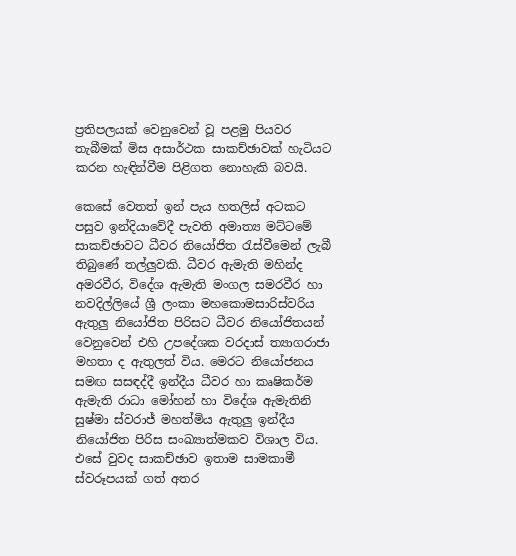ප්‍රතිපලයක් වෙනුවෙන් වූ පළමු පියවර තැබීමක් මිස අසාර්ථක සාකච්ඡාවක් හැටියට කරන හැඳින්වීම පිළිගත නොහැකි බවයි.

කෙසේ වෙතත් ඉන් පැය හතලිස් අටකට පසුව ඉන්දියාවේදී පැවති අමාත්‍ය මට්ටමේ සාකච්ඡාවට ධීවර නියෝජිත රැස්වීමෙන් ලැබී තිබුණේ තල්ලුවකි. ධීවර ඇමැති මහින්ද අමරවීර, විදේශ ඇමැති මංගල සමරවීර හා නවදිල්ලියේ ශ්‍රී ලංකා මහකොමසාරිස්වරිය ඇතුලු නියෝජිත පිරිසට ධීවර නියෝජිතයන් වෙනුවෙන් එහි උපදේශක වරදාස් ත්‍යාගරාජා මහතා ද ඇතුලත් විය. මෙරට නියෝජනය සමඟ සසඳද්දී ඉන්දීය ධීවර හා කෘෂිකර්ම ඇමැති රාධා මෝහන් හා විදේශ ඇමැතිනි සුෂ්මා ස්වරාජ් මහත්මිය ඇතුලු ඉන්දීය නියෝජිත පිරිස සංඛ්‍යාත්මකව විශාල විය. එසේ වුවද සාකච්ඡාව ඉතාම සාමකාමී ස්වරූපයක් ගත් අතර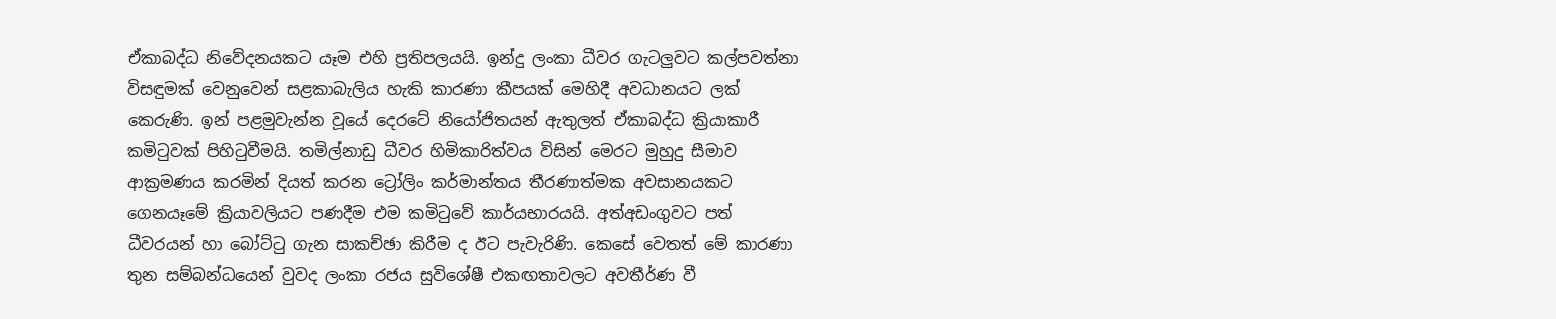ඒකාබද්ධ නිවේදනයකට යෑම එහි ප්‍රතිපලයයි. ඉන්දු ලංකා ධීවර ගැටලුවට කල්පවත්නා විසඳුමක් වෙනුවෙන් සළකාබැලිය හැකි කාරණා කීපයක් මෙහිදී අවධානයට ලක් කෙරුණි. ඉන් පළමුවැන්න වූයේ දෙරටේ නියෝජිතයන් ඇතුලත් ඒකාබද්ධ ක්‍රියාකාරී කමිටුවක් පිහිටුවීමයි. තමිල්නාඩු ධීවර හිමිකාරිත්වය විසින් මෙරට මුහුදු සීමාව ආක්‍රමණය කරමින් දියත් කරන ට්‍රෝලිං කර්මාන්තය තීරණාත්මක අවසානයකට ගෙනයෑමේ ක්‍රියාවලියට පණදීම එම කමිටුවේ කාර්යභාරයයි. අත්අඩංගුවට පත් ධීවරයන් හා බෝට්ටු ගැන සාකච්ඡා කිරීම ද ඊට පැවැරිණි. කෙසේ වෙතත් මේ කාරණා තුන සම්බන්ධයෙන් වුවද ලංකා රජය සුවිශේෂී එකඟතාවලට අවතීර්ණ වී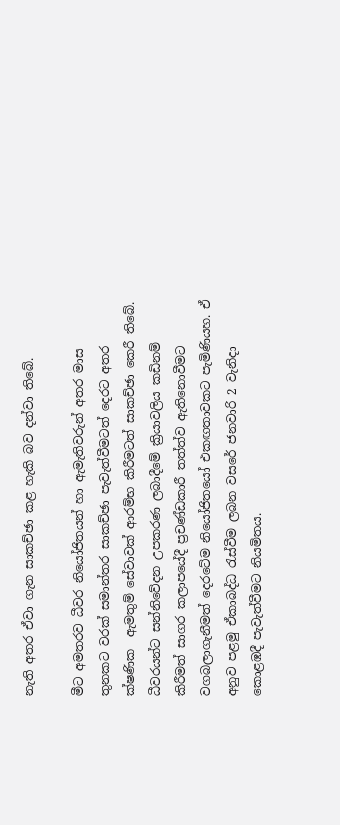නැති අතර ඒවා ගැන සාකච්ඡා කළ හැකි බව දන්වා තිබේ.

මීට අමතරව ධීවර නියෝජිතයන් හා ඇමැතිවරුන් අතර මාස තුනකට වරක් සමාන්තර සාකච්ඡා පැවැත්වීමටත් දෙරට අතර ක්ෂණික  ඇමතුම් සේවාවක් ආරම්භ කිරීමටත් සාකච්ඡා කෙරී තිබේ. ධීවරයන්ට සන්නිවේදන උපකරණ ලබාදීමේ ක්‍රියාවලිය කඩිනම් කිරීමත් සාගර කලාපයේදී ප්‍රචණ්ඩකාරී තත්ත්ව ඇතිනොවීමට වගබලාගැනීමත් දෙරටේම නියෝජිතයෝ එකඟතාවකට පැමිණියහ. ඒ අනුව පළමු ඒකාබද්ධ රැස්වීම ලබන වසරේ ජනවාරි 2 වැනිදා කොළඹදී පැවැත්වීමට නියමිතය.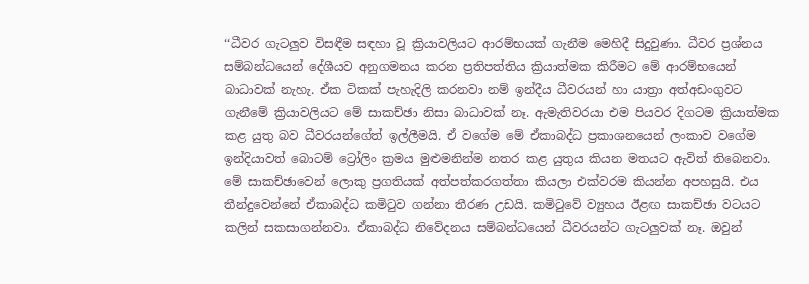‘‘ධීවර ගැටලුව විසඳීම සඳහා වූ ක්‍රියාවලියට ආරම්භයක් ගැනීම මෙහිදී සිදුවුණා. ධීවර ප්‍රශ්නය සම්බන්ධයෙන් දේශීයව අනුගමනය කරන ප්‍රතිපත්තිය ක්‍රියාත්මක කිරීමට මේ ආරම්භයෙන් බාධාවක් නැහැ. ඒක ටිකක් පැහැදිලි කරනවා නම් ඉන්දීය ධීවරයන් හා යාත්‍රා අත්අඩංගුවට ගැනීමේ ක්‍රියාවලියට මේ සාකච්ඡා නිසා බාධාවක් නෑ. ඇමැතිවරයා එම පියවර දිගටම ක්‍රියාත්මක කළ යුතු බව ධීවරයන්ගේත් ඉල්ලීමයි. ඒ වගේම මේ ඒකාබද්ධ ප්‍රකාශනයෙන් ලංකාව වගේම ඉන්දියාවත් බොටම් ට්‍රෝලිං ක්‍රමය මුළුමනින්ම නතර කළ යුතුය කියන මතයට ඇවිත් තිබෙනවා. මේ සාකච්ඡාවෙන් ලොකු ප්‍රගතියක් අත්පත්කරගත්තා කියලා එක්වරම කියන්න අපහසුයි. එය තීන්දුවෙන්නේ ඒකාබද්ධ කමිටුව ගන්නා තීරණ උඩයි. කමිටුවේ ව්‍යුහය ඊළඟ සාකච්ඡා වටයට කලින් සකසාගන්නවා. ඒකාබද්ධ නිවේදනය සම්බන්ධයෙන් ධීවරයන්ට ගැටලුවක් නෑ. ඔවුන්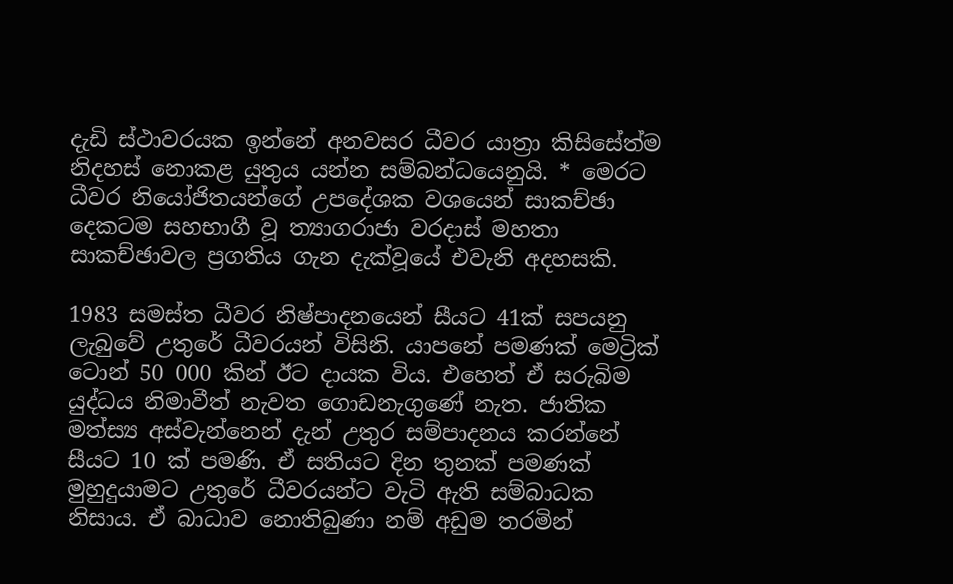දැඩි ස්ථාවරයක ඉන්නේ අනවසර ධීවර යාත්‍රා කිසිසේත්ම නිදහස් නොකළ යුතුය යන්න සම්බන්ධයෙනුයි. * මෙරට ධීවර නියෝජිතයන්ගේ උපදේශක වශයෙන් සාකච්ඡා දෙකටම සහභාගී වූ ත්‍යාගරාජා වරදාස් මහතා සාකච්ඡාවල ප්‍රගතිය ගැන දැක්වූයේ එවැනි අදහසකි.

1983 සමස්ත ධීවර නිෂ්පාදනයෙන් සීයට 41ක් සපයනු ලැබුවේ උතුරේ ධීවරයන් විසිනි. යාපනේ පමණක් මෙට්‍රික් ටොන් 50 000 කින් ඊට දායක විය. එහෙත් ඒ සරුබිම යුද්ධය නිමාවීත් නැවත ගොඩනැගුණේ නැත. ජාතික මත්ස්‍ය අස්වැන්නෙන් දැන් උතුර සම්පාදනය කරන්නේ සීයට 10 ක් පමණි. ඒ සතියට දින තුනක් පමණක් මුහුදුයාමට උතුරේ ධීවරයන්ට වැටි ඇති සම්බාධක නිසාය. ඒ බාධාව නොතිබුණා නම් අඩුම තරමින්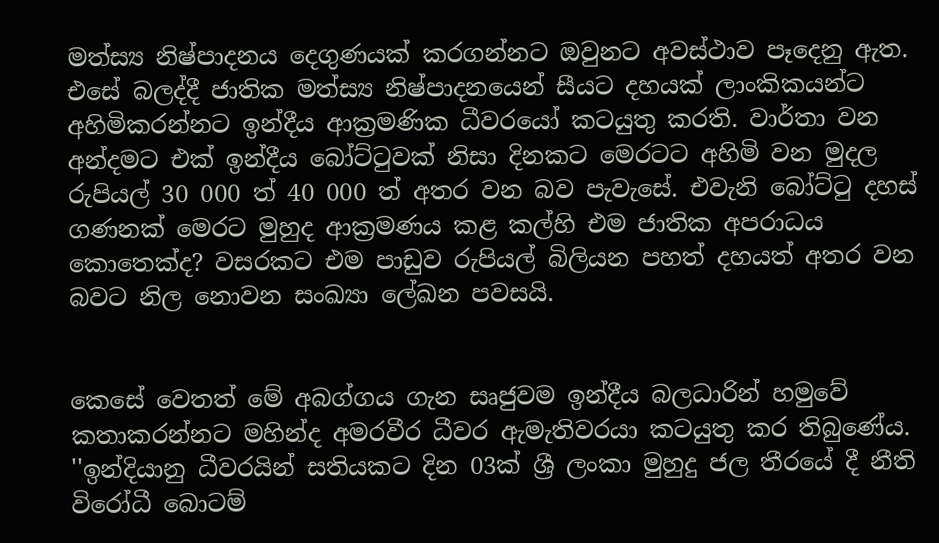මත්ස්‍ය නිෂ්පාදනය දෙගුණයක් කරගන්නට ඔවුනට අවස්ථාව පෑදෙනු ඇත. එසේ බලද්දී ජාතික මත්ස්‍ය නිෂ්පාදනයෙන් සීයට දහයක් ලාංකිකයන්ට අහිමිකරන්නට ඉන්දීය ආක්‍රමණික ධීවරයෝ කටයුතු කරති. වාර්තා වන අන්දමට එක් ඉන්දීය බෝට්ටුවක් නිසා දිනකට මෙරටට අහිමි වන මුදල රුපියල් 30 000 ත් 40 000 ත් අතර වන බව පැවැසේ. එවැනි බෝට්ටු දහස් ගණනක් මෙරට මුහුද ආක්‍රමණය කළ කල්හි එම ජාතික අපරාධය කොතෙක්ද? වසරකට එම පාඩුව රුපියල් බිලියන පහත් දහයත් අතර වන බවට නිල නොවන සංඛ්‍යා ලේඛන පවසයි.


කෙසේ වෙතත් මේ අබග්ගය ගැන සෘජුවම ඉන්දීය බලධාරින් හමුවේ කතාකරන්නට මහින්ද අමරවීර ධීවර ඇමැතිවරයා කටයුතු කර තිබුණේය.
''ඉන්දියානු ධීවරයින් සතියකට දින 03ක් ශ්‍රී ලංකා මුහුදු ජල තීරයේ දී නීති විරෝධී බොටම්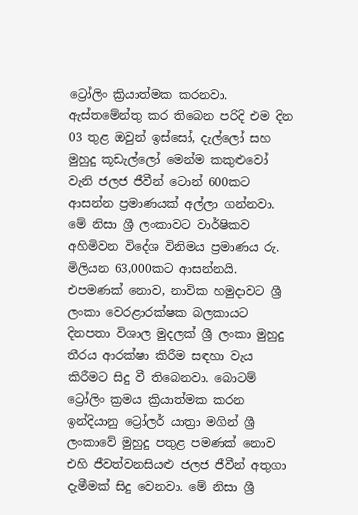ට්‍රෝලිං ක්‍රියාත්මක කරනවා. ඇස්තමේන්තු කර තිබෙන පරිදි එම දින 03 තුළ ඔවුන් ඉස්සෝ, දැල්ලෝ සහ මුහුදු කූඩැල්ලෝ මෙන්ම කකුළුවෝ වැනි ජලජ ජීවීන් ටොන් 600කට ආසන්න ප්‍රමාණයක් අල්ලා ගන්නවා. මේ නිසා ශ්‍රී ලංකාවට වාර්ෂිකව අහිමිවන විදේශ විනිමය ප්‍රමාණය රු. මිලියන 63,000කට ආසන්නයි. එපමණක් නොව, නාවික හමුදාවට ශ්‍රී ලංකා වෙරළාරක්ෂක බලකායට දිනපතා විශාල මුදලක් ශ්‍රී ලංකා මුහුදු තීරය ආරක්ෂා කිරීම සඳහා වැය කිරීමට සිදු වී තිබෙනවා. බොටම් ට්‍රෝලිං ක්‍රමය ක්‍රියාත්මක කරන ඉන්දියානු ට්‍රෝලර් යාත්‍රා මගින් ශ්‍රී ලංකාවේ මුහුදු පතුළ පමණක් නොව එහි ජීවත්වනසියළු ජලජ ජීවීන් අතුගා දැමීමක් සිදු වෙනවා. මේ නිසා ශ්‍රී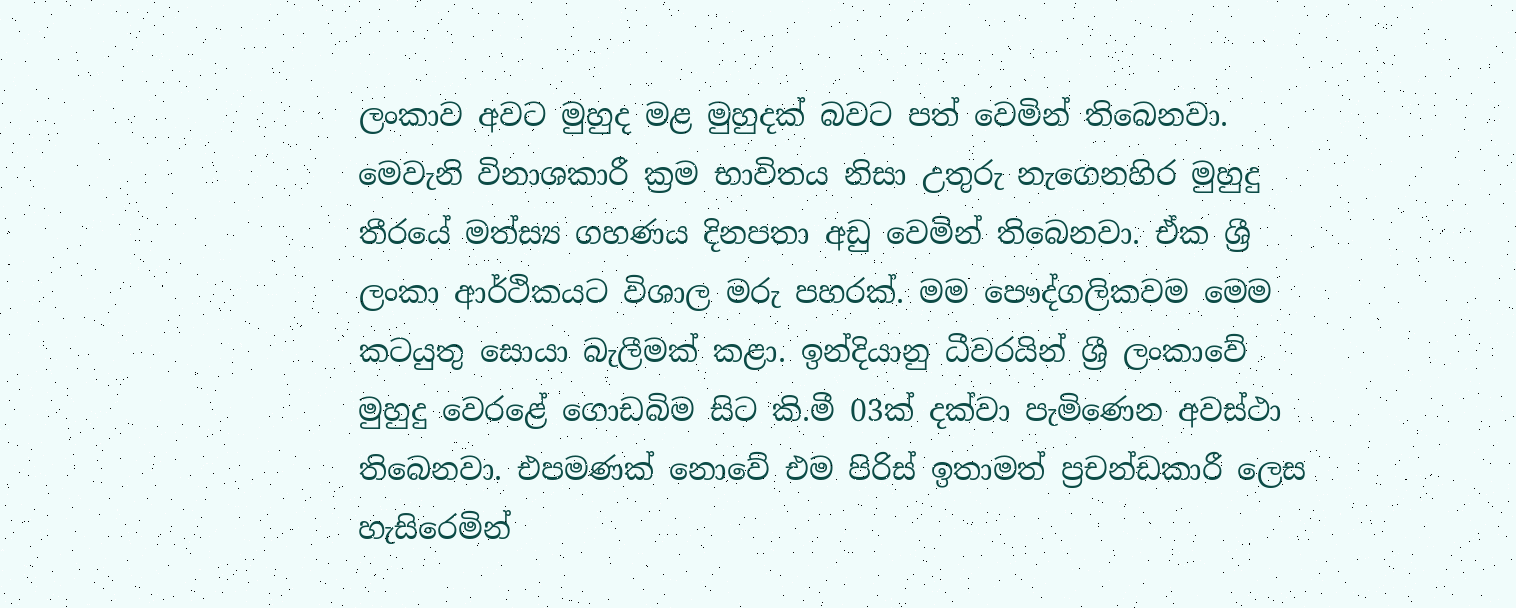ලංකාව අවට මුහුද මළ මුහුදක් බවට පත් වෙමින් තිබෙනවා. මෙවැනි විනාශකාරී ක්‍රම භාවිතය නිසා උතුරු නැගෙනහිර මුහුදු තීරයේ මත්ස්‍ය ගහණය දිනපතා අඩු වෙමින් තිබෙනවා. ඒක ශ්‍රී ලංකා ආර්ථිකයට විශාල මරු පහරක්. මම පෞද්ගලිකවම මෙම කටයුතු සොයා බැලීමක් කළා. ඉන්දියානු ධීවරයින් ශ්‍රී ලංකාවේ මුහුදු වෙරළේ ගොඩබිම සිට කි.මී 03ක් දක්වා පැමිණෙන අවස්ථා තිබෙනවා. එපමණක් නොවේ එම පිරිස් ඉතාමත් ප්‍රචන්ඩකාරී ලෙස හැසිරෙමින්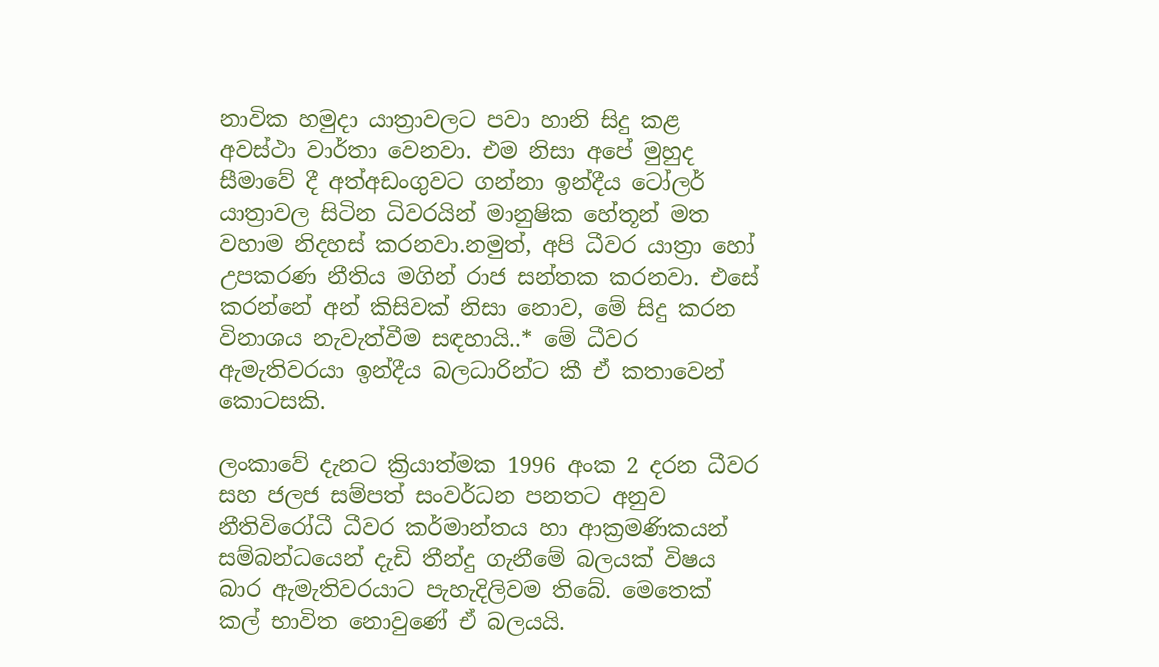නාවික හමුදා යාත්‍රාවලට පවා හානි සිදු කළ අවස්ථා වාර්තා වෙනවා. එම නිසා අපේ මුහුද සීමාවේ දී අත්අඩංගුවට ගන්නා ඉන්දීය ටෝලර් යාත්‍රාවල සිටින ධිවරයින් මානුෂික හේතූන් මත වහාම නිදහස් කරනවා.නමුත්, අපි ධීවර යාත්‍රා හෝ උපකරණ නීතිය මගින් රාජ සන්තක කරනවා. එසේ කරන්නේ අන් කිසිවක් නිසා නොව, මේ සිදු කරන විනාශය නැවැත්වීම සඳහායි..* මේ ධීවර ඇමැතිවරයා ඉන්දීය බලධාරින්ට කී ඒ කතාවෙන් කොටසකි.

ලංකාවේ දැනට ක්‍රියාත්මක 1996 අංක 2 දරන ධීවර සහ ජලජ සම්පත් සංවර්ධන පනතට අනුව නීතිවිරෝධී ධීවර කර්මාන්තය හා ආක්‍රමණිකයන් සම්බන්ධයෙන් දැඩි තීන්දු ගැනීමේ බලයක් විෂය බාර ඇමැතිවරයාට පැහැදිලිවම තිබේ. මෙතෙක් කල් භාවිත නොවුණේ ඒ බලයයි.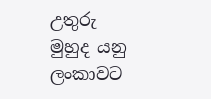උතුරු මුහුද යනු ලංකාවට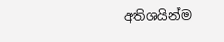අතිශයින්ම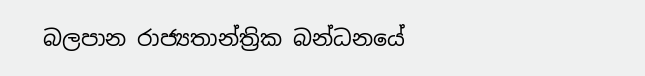බලපාන රාජ්‍යතාන්ත්‍රික බන්ධනයේ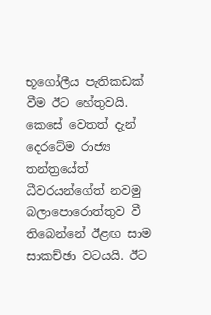භූගෝලීය පැතිකඩක් වීම ඊට හේතුවයි. කෙසේ වෙතත් දැන් දෙරටේම රාජ්‍ය තන්ත්‍රයේත් ධීවරයන්ගේත් නවමු බලාපොරොත්තුව වී තිබෙන්නේ ඊළඟ සාම සාකච්ඡා වටයයි. ඊට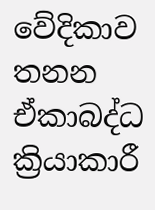වේදිකාව තනන ඒකාබද්ධ ක්‍රියාකාරී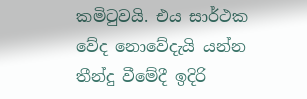කමිටුවයි. එය සාර්ථක වේද නොවේදැයි යන්න තීන්දු වීමේදී ඉදිරි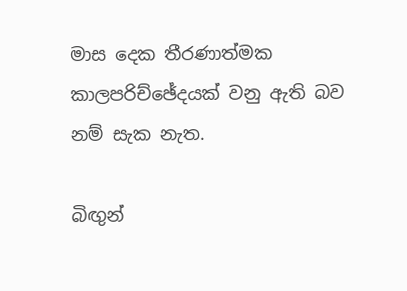මාස දෙක තීරණාත්මක කාලපරිච්ඡේදයක් වනු ඇති බව නම් සැක නැත.

බිඟුන්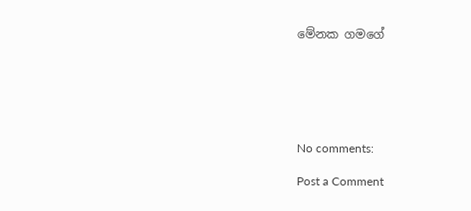මේනක ගමගේ






No comments:

Post a Comment